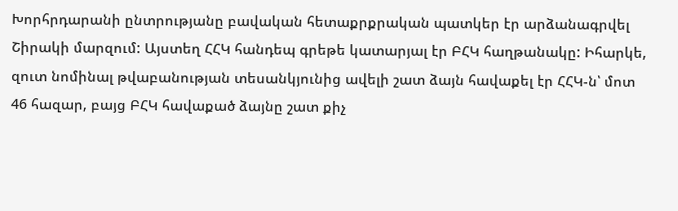Խորհրդարանի ընտրությանը բավական հետաքրքրական պատկեր էր արձանագրվել Շիրակի մարզում: Այստեղ ՀՀԿ հանդեպ գրեթե կատարյալ էր ԲՀԿ հաղթանակը: Իհարկե, զուտ նոմինալ թվաբանության տեսանկյունից ավելի շատ ձայն հավաքել էր ՀՀԿ-ն՝ մոտ 46 հազար, բայց ԲՀԿ հավաքած ձայնը շատ քիչ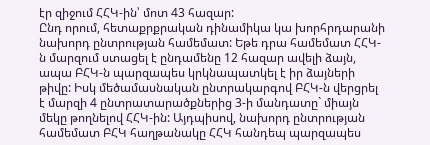էր զիջում ՀՀԿ-ին՝ մոտ 43 հազար:
Ընդ որում, հետաքրքրական դինամիկա կա խորհրդարանի նախորդ ընտրության համեմատ: Եթե դրա համեմատ ՀՀԿ-ն մարզում ստացել է ընդամենը 12 հազար ավելի ձայն, ապա ԲՀԿ-ն պարզապես կրկնապատկել է իր ձայների թիվը: Իսկ մեծամասնական ընտրակարգով ԲՀԿ-ն վերցրել է մարզի 4 ընտրատարածքներից 3-ի մանդատը` միայն մեկը թողնելով ՀՀԿ-ին: Այդպիսով, նախորդ ընտրության համեմատ ԲՀԿ հաղթանակը ՀՀԿ հանդեպ պարզապես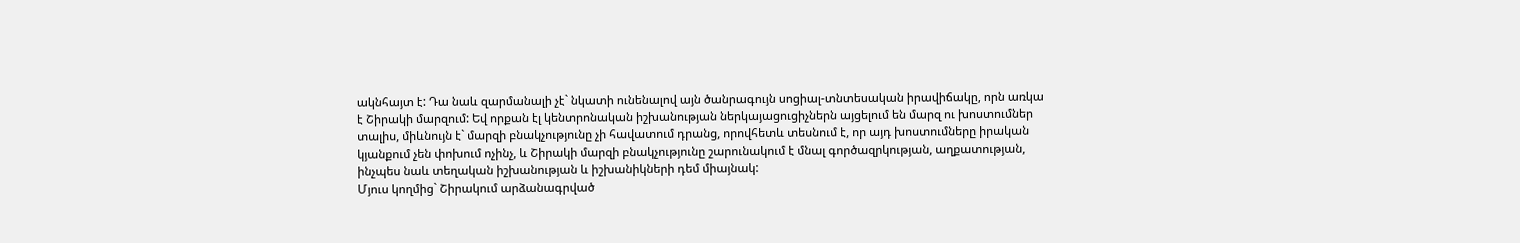ակնհայտ է: Դա նաև զարմանալի չէ` նկատի ունենալով այն ծանրագույն սոցիալ-տնտեսական իրավիճակը, որն առկա է Շիրակի մարզում: Եվ որքան էլ կենտրոնական իշխանության ներկայացուցիչներն այցելում են մարզ ու խոստումներ տալիս, միևնույն է` մարզի բնակչությունը չի հավատում դրանց, որովհետև տեսնում է, որ այդ խոստումները իրական կյանքում չեն փոխում ոչինչ, և Շիրակի մարզի բնակչությունը շարունակում է մնալ գործազրկության, աղքատության, ինչպես նաև տեղական իշխանության և իշխանիկների դեմ միայնակ:
Մյուս կողմից` Շիրակում արձանագրված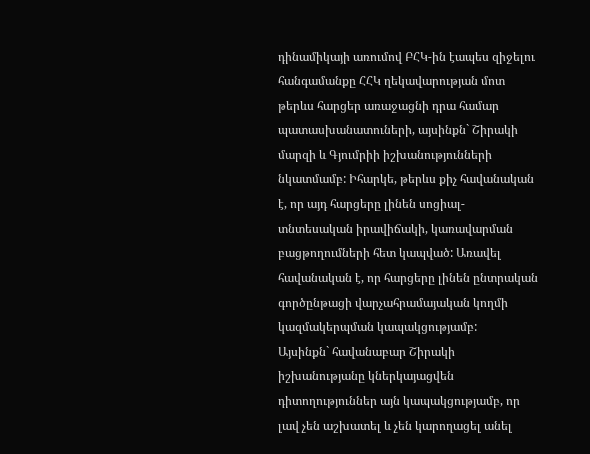դինամիկայի առումով ԲՀԿ-ին էապես զիջելու հանգամանքը ՀՀԿ ղեկավարության մոտ թերևս հարցեր առաջացնի դրա համար պատասխանատուների, այսինքն` Շիրակի մարզի և Գյումրիի իշխանությունների նկատմամբ: Իհարկե, թերևս քիչ հավանական է, որ այդ հարցերը լինեն սոցիալ-տնտեսական իրավիճակի, կառավարման բացթողումների հետ կապված: Առավել հավանական է, որ հարցերը լինեն ընտրական գործընթացի վարչահրամայական կողմի կազմակերպման կապակցությամբ:
Այսինքն` հավանաբար Շիրակի իշխանությանը կներկայացվեն դիտողություններ այն կապակցությամբ, որ լավ չեն աշխատել և չեն կարողացել անել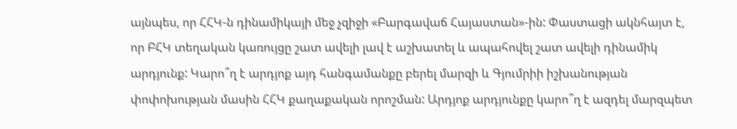այնպես, որ ՀՀԿ-ն դինամիկայի մեջ չզիջի «Բարգավաճ Հայաստան»-ին: Փաստացի ակնհայտ է, որ ԲՀԿ տեղական կառույցը շատ ավելի լավ է աշխատել և ապահովել շատ ավելի դինամիկ արդյունք: Կարո՞ղ է արդյոք այդ հանգամանքը բերել մարզի և Գյումրիի իշխանության փոփոխության մասին ՀՀԿ քաղաքական որոշման: Արդյոք արդյունքը կարո՞ղ է ազդել մարզպետ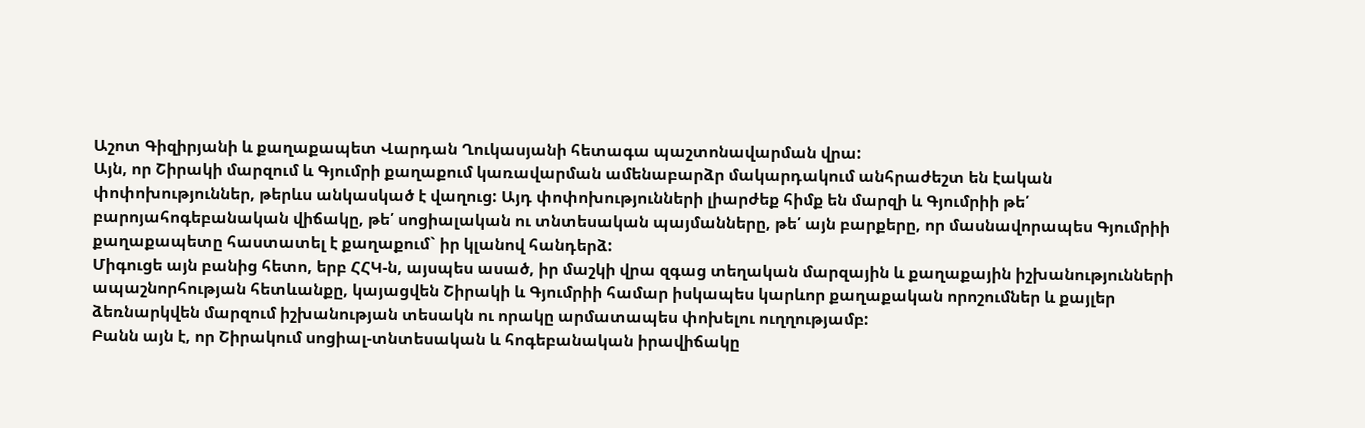Աշոտ Գիզիրյանի և քաղաքապետ Վարդան Ղուկասյանի հետագա պաշտոնավարման վրա:
Այն, որ Շիրակի մարզում և Գյումրի քաղաքում կառավարման ամենաբարձր մակարդակում անհրաժեշտ են էական փոփոխություններ, թերևս անկասկած է վաղուց: Այդ փոփոխությունների լիարժեք հիմք են մարզի և Գյումրիի թե՛ բարոյահոգեբանական վիճակը, թե՛ սոցիալական ու տնտեսական պայմանները, թե՛ այն բարքերը, որ մասնավորապես Գյումրիի քաղաքապետը հաստատել է քաղաքում` իր կլանով հանդերձ:
Միգուցե այն բանից հետո, երբ ՀՀԿ-ն, այսպես ասած, իր մաշկի վրա զգաց տեղական մարզային և քաղաքային իշխանությունների ապաշնորհության հետևանքը, կայացվեն Շիրակի և Գյումրիի համար իսկապես կարևոր քաղաքական որոշումներ և քայլեր ձեռնարկվեն մարզում իշխանության տեսակն ու որակը արմատապես փոխելու ուղղությամբ:
Բանն այն է, որ Շիրակում սոցիալ-տնտեսական և հոգեբանական իրավիճակը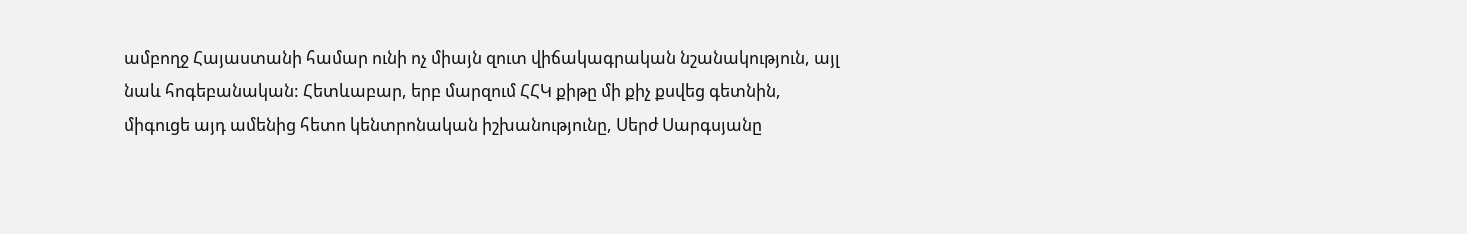ամբողջ Հայաստանի համար ունի ոչ միայն զուտ վիճակագրական նշանակություն, այլ նաև հոգեբանական: Հետևաբար, երբ մարզում ՀՀԿ քիթը մի քիչ քսվեց գետնին, միգուցե այդ ամենից հետո կենտրոնական իշխանությունը, Սերժ Սարգսյանը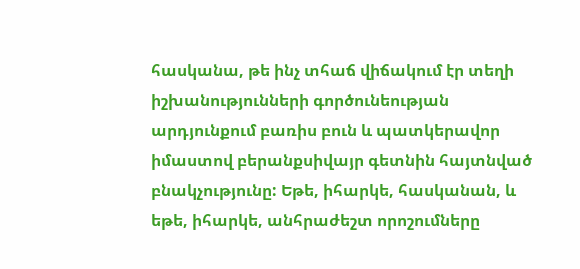հասկանա, թե ինչ տհաճ վիճակում էր տեղի իշխանությունների գործունեության արդյունքում բառիս բուն և պատկերավոր իմաստով բերանքսիվայր գետնին հայտնված բնակչությունը: Եթե, իհարկե, հասկանան, և եթե, իհարկե, անհրաժեշտ որոշումները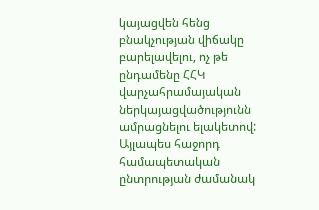կայացվեն հենց բնակչության վիճակը բարելավելու, ոչ թե ընդամենը ՀՀԿ վարչահրամայական ներկայացվածությունն ամրացնելու ելակետով: Այլապես հաջորդ համապետական ընտրության ժամանակ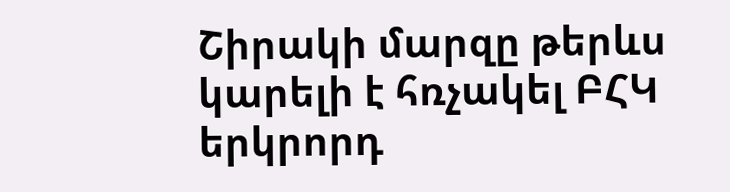Շիրակի մարզը թերևս կարելի է հռչակել ԲՀԿ երկրորդ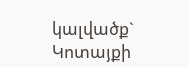կալվածք` Կոտայքի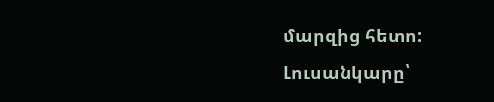մարզից հետո:
Լուսանկարը՝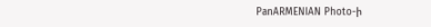PanARMENIAN Photo-ի